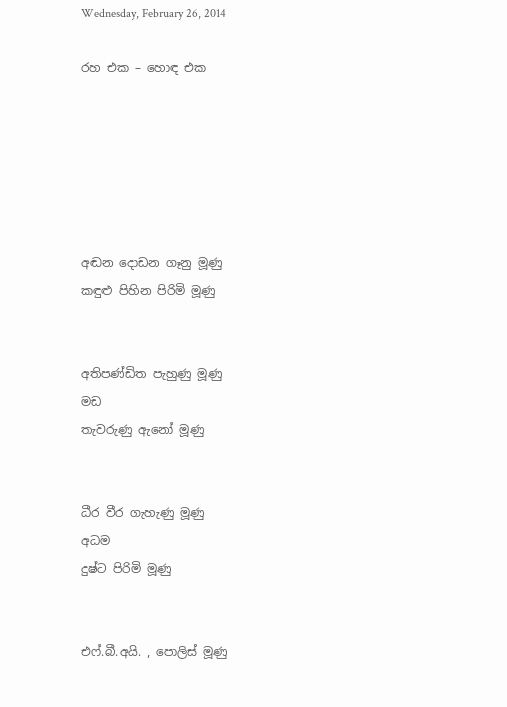Wednesday, February 26, 2014

රහ එක – හොඳ එක






අඬන දොඩන ගෑනු මූණු
කඳුළු පිහින පිරිමි මූණු


අතිපණ්ඩිත පැහුණු මූණු
මඩ
තැවරුණු ඇනෝ මූණු


ධීර වීර ගැහැණු මූණු
අධම
දුෂ්ට පිරිමි මූණු


එෆ්.බී.අයි. , පොලිස් මූණු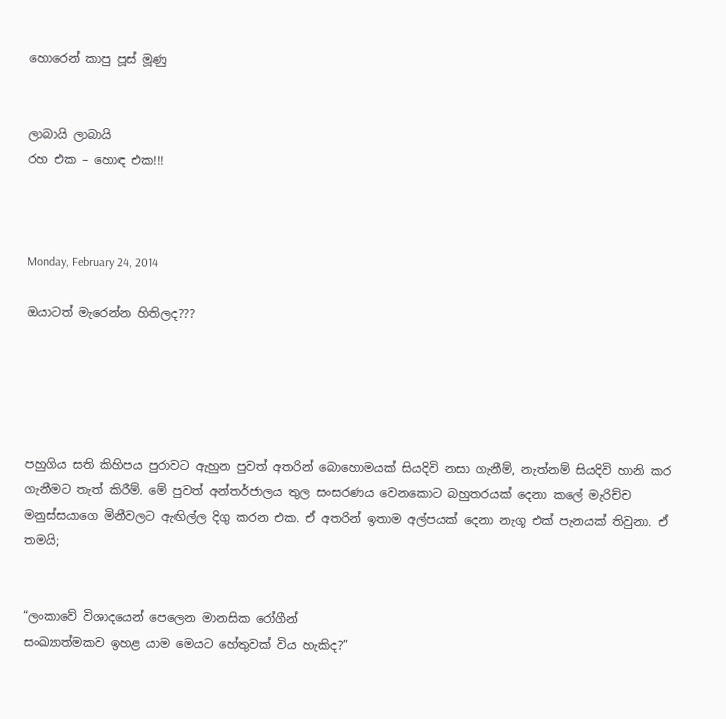හොරෙන් කාපු පූස් මූණු


ලාබායි ලාබායි
රහ එක – හොඳ එක!!!



Monday, February 24, 2014

ඔයාටත් මැරෙන්න හිතිලද???





පහුගිය සති කිහිපය පුරාවට ඇහුන පුවත් අතරින් බොහොමයක් සියදිවි නසා ගැනීම්, නැත්නම් සියදිවි හානි කර ගැනීමට තැත් කිරීම්. මේ පුවත් අන්තර්ජාලය තුල සංසරණය වෙනකොට බහුතරයක් දෙනා කලේ මැරිච්ච මනුස්සයාගෙ මිනීවලට ඇඟිල්ල දිගු කරන එක. ඒ අතරින් ඉතාම අල්පයක් දෙනා නැගූ එක් පැනයක් තිවුනා. ඒ තමයි;


“ලංකාවේ විශාදයෙන් පෙලෙන මානසික රෝගීන්
සංඛ්‍යාත්මකව ඉහළ යාම මෙයට හේතුවක් විය හැකිද?”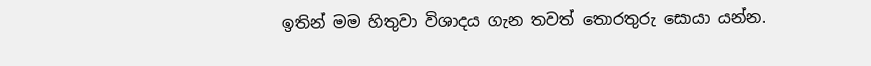ඉතින් මම හිතුවා විශාදය ගැන තවත් තොරතුරු සොයා යන්න.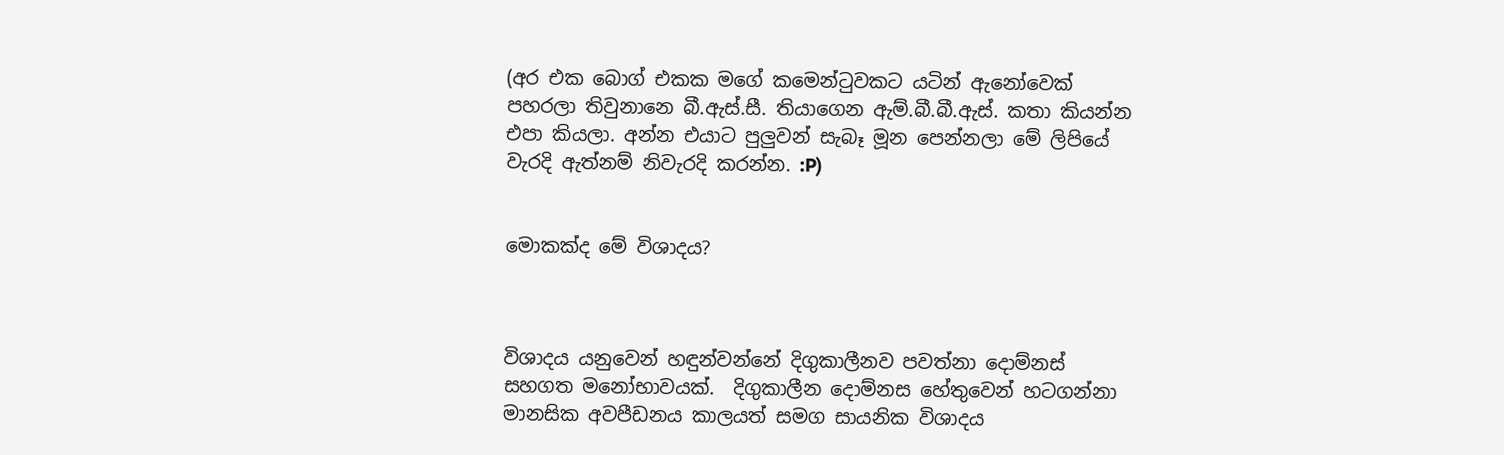(අර එක බොග් එකක මගේ කමෙන්ටුවකට යටින් ඇනෝවෙක් පහරලා තිවුනානෙ බී.ඇස්.සී. තියාගෙන ඇම්.බී.බී.ඇස්. කතා කියන්න එපා කියලා. අන්න එයාට පුලුවන් සැබෑ මූන පෙන්නලා මේ ලිපියේ වැරදි ඇත්නම් නිවැරදි කරන්න. :P)


මොකක්ද මේ විශාදය?



විශාදය යනුවෙන් හඳුන්වන්නේ දිගුකාලීනව පවත්නා දොම්නස් සහගත මනෝභාවයක්.  දිගුකාලීන දොම්නස හේතුවෙන් හටගන්නා මානසික අවපීඩනය කාලයත් සමග සායනික විශාදය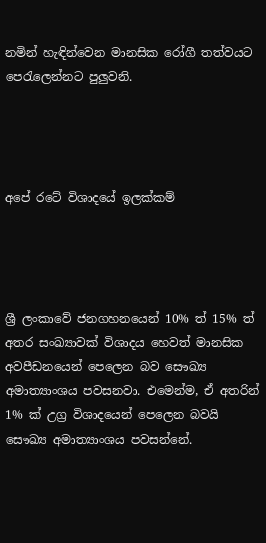නමින් හැඳින්වෙන මානසික රෝගී තත්වයට පෙරැලෙන්නට පුලුවනි.




අපේ රටේ විශාදයේ ඉලක්කම්




ශ්‍රී ලංකාවේ ජනගහනයෙන් 10% ත් 15% ත් අතර සංඛ්‍යාවක් විශාදය හෙවත් මානසික අවපීඩනයෙන් පෙලෙන බව සෞඛ්‍ය අමාත්‍යාංශය පවසනවා. එමෙන්ම, ඒ අතරින් 1% ක් උග්‍ර විශාදයෙන් පෙලෙන බවයි සෞඛ්‍ය අමාත්‍යාංශය පවසන්නේ.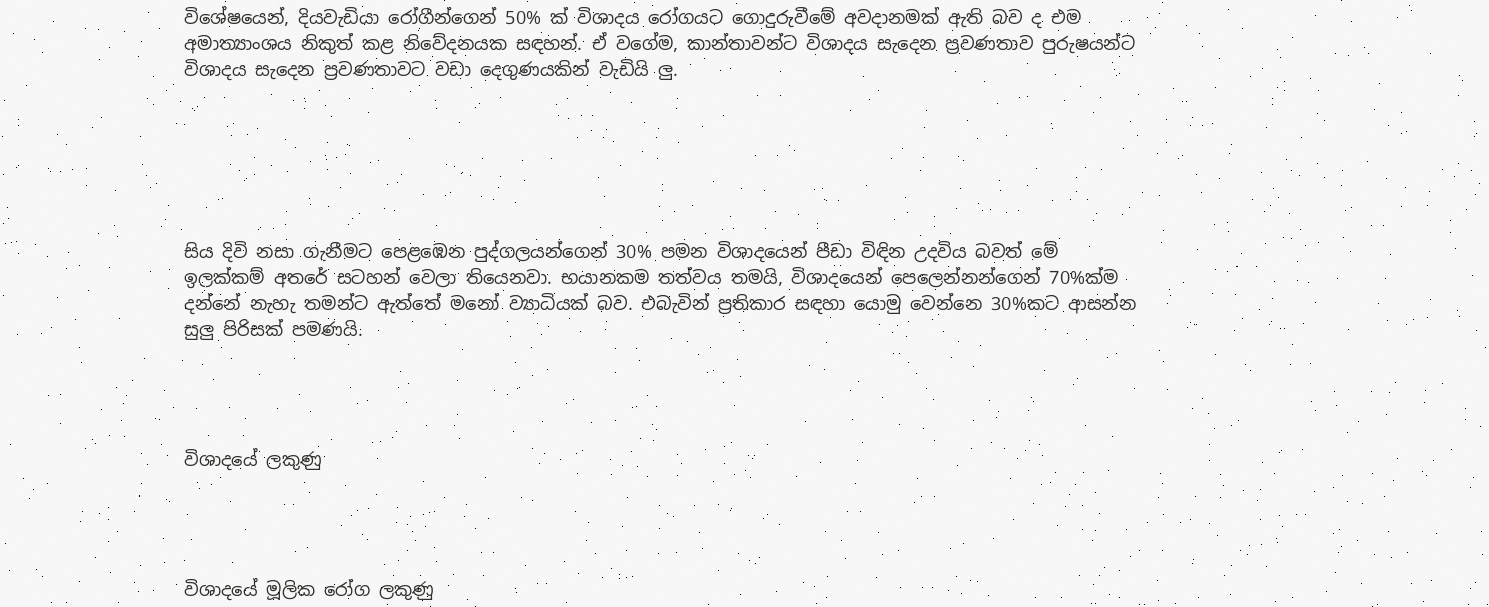විශේෂයෙන්, දියවැඩියා රෝගීන්ගෙන් 50% ක් විශාදය රෝගයට ගොදුරුවීමේ අවදානමක් ඇති බව ද එම අමාත්‍යාංශය නිකුත් කළ නිවේදනයක සඳහන්. ඒ වගේම, කාන්තාවන්ට විශාදය සැදෙන ප්‍රවණතාව පුරුෂයන්ට විශාදය සැදෙන ප්‍රවණතාවට වඩා දෙගුණයකින් වැඩියි ලු.






සිය දිවි නසා ගැනීමට පෙළඹෙන පුද්ගලයන්ගෙන් 30% පමන විශාදයෙන් පීඩා විඳින උදවිය බවත් මේ ඉලක්කම් අතරේ සටහන් වෙලා තියෙනවා. භයානකම තත්වය තමයි, විශාදයෙන් පෙලෙන්නන්ගෙන් 70%ක්ම දන්නේ නැහැ තමන්ට ඇත්තේ මනෝ ව්‍යාධියක් බව. එබැවින් ප්‍රතිකාර සඳහා යොමු වෙන්නෙ 30%කට ආසන්න සුලු පිරිසක් පමණයි.




විශාදයේ ලකුණු




විශාදයේ මූලික රෝග ලකුණු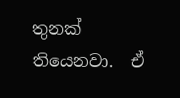තුනක් තියෙනවා.  ඒ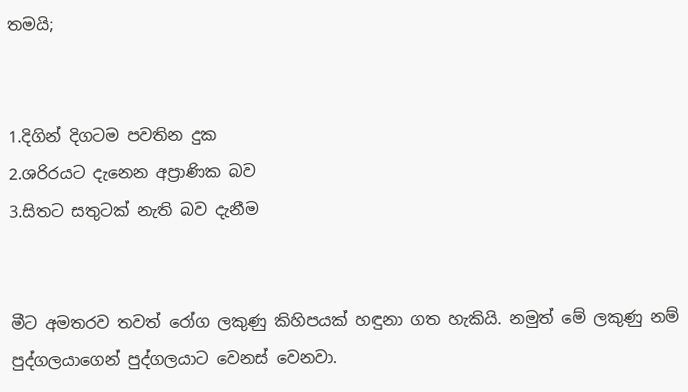තමයි;


1.දිගින් දිගටම පවතින දුක
2.ශරිරයට දැනෙන අප්‍රාණික බව
3.සිතට සතුටක් නැති බව දැනීම


මීට අමතරව තවත් රෝග ලකුණු කිහිපයක් හඳුනා ගත හැකියි. නමුත් මේ ලකුණු නම් පුද්ගලයාගෙන් පුද්ගලයාට වෙනස් වෙනවා.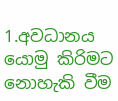1.අවධානය යොමු කිරිමට නොහැකි වීම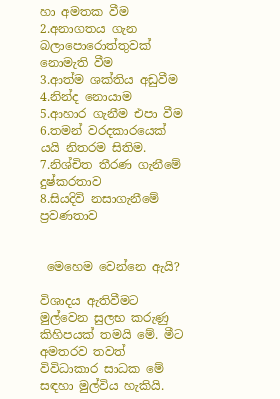හා අමතක වීම
2.අනාගතය ගැන බලාපොරොත්තුවක් නොමැති වීම
3.ආත්ම ශක්තිය අඩුවීම
4.නින්ද නොයාම
5.ආහාර ගැනීම එපා වීම
6.තමන් වරදකාරයෙක් යයි නිතරම සිතිම.
7.නිශ්චිත තීරණ ගැනීමේ දුෂ්කරතාව
8.සියදිවි නසාගැනීමේ ප්‍රවණතාව


 මෙහෙම වෙන්නෙ ඇයි?

විශාදය ඇතිවීමට මුල්වෙන සුලභ කරුණු කිහිපයක් තමයි මේ. මීට අමතරව තවත් විවිධාකාර සාධක මේ සඳහා මුල්විය හැකියි.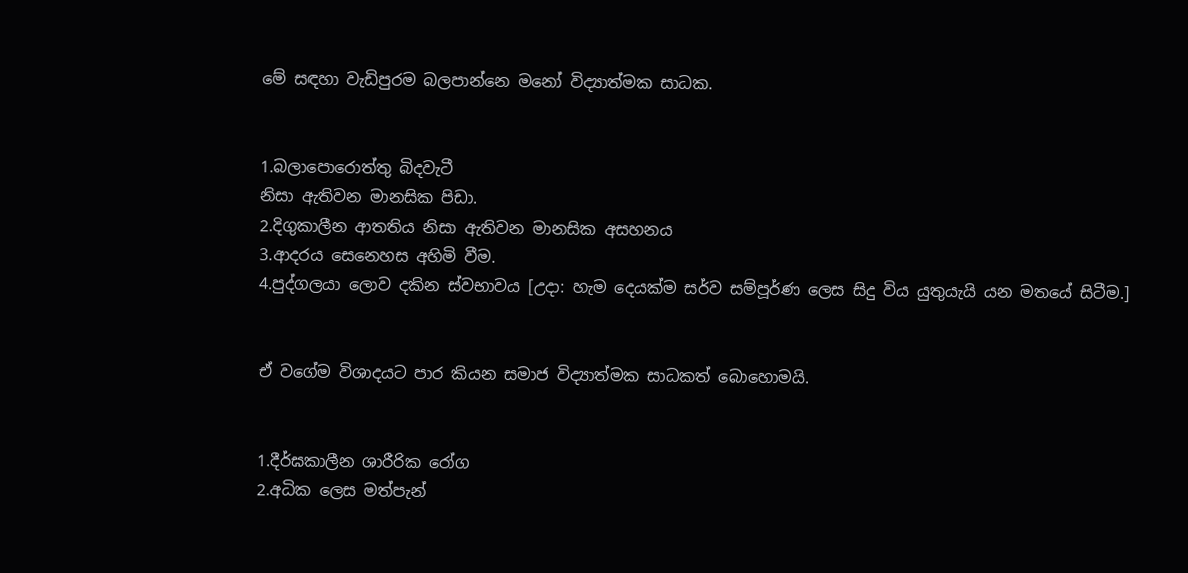මේ සඳහා වැඩිපුරම බලපාන්නෙ මනෝ විද්‍යාත්මක සාධක.


1.බලාපොරොත්තු බිදවැටී
නිසා ඇතිවන මානසික පිඩා.
2.දිගුකාලීන ආතතිය නිසා ඇතිවන මානසික අසහනය
3.ආදරය සෙනෙහස අහිමි වීම.
4.පුද්ගලයා ලොව දකින ස්වභාවය [උදා: හැම දෙයක්ම සර්ව සම්පූර්ණ ලෙස සිදු විය යුතුයැයි යන මතයේ සිටීම.]


ඒ වගේම විශාදයට පාර කියන සමාජ විද්‍යාත්මක සාධකත් බොහොමයි.


1.දීර්ඝකාලීන ශාරීරික රෝග
2.අධික ලෙස මත්පැන්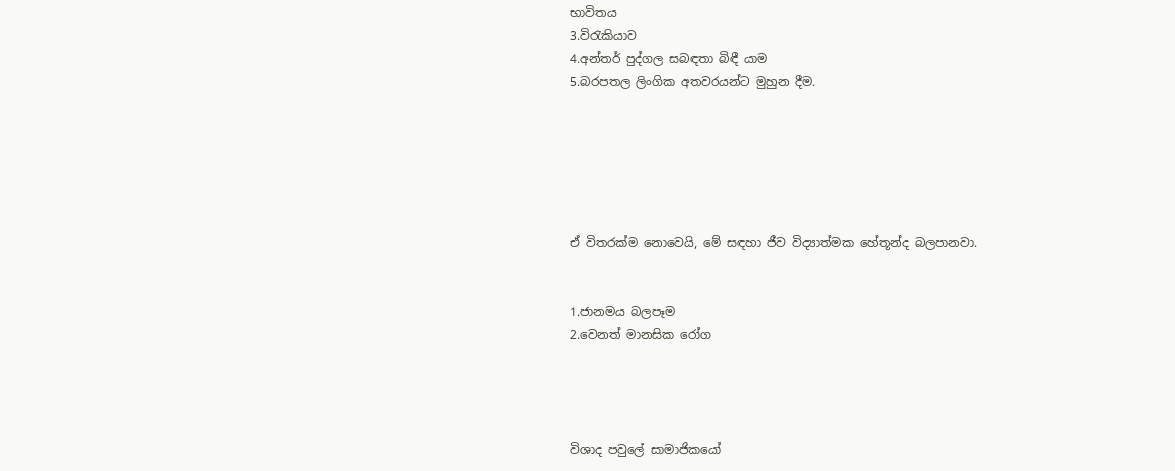භාවිතය
3.විරැකියාව
4.අන්තර් පුද්ගල සබඳතා බිඳී යාම
5.බරපතල ලිංගික අතවරයන්ට මුහුන දීම.






ඒ විතරක්ම නොවෙයි, මේ සඳහා ජීව විද්‍යාත්මක හේතූන්ද බලපානවා.


1.ජානමය බලපෑම
2.වෙනත් මානසික රෝග




විශාද පවුලේ සාමාජිකයෝ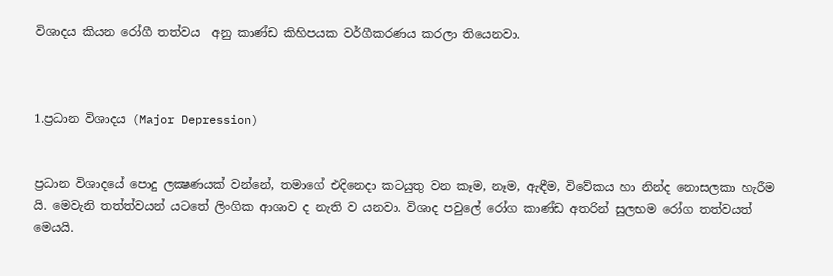විශාදය කියන රෝගී තත්වය  අනු කාණ්ඩ කිහිපයක වර්ගීකරණය කරලා තියෙනවා.



1.ප්‍රධාන විශාදය (Major Depression)


ප්‍රධාන විශාදයේ පොදු ලක්‍ෂණයක් වන්නේ, තමාගේ එදිනෙදා කටයුතු වන කෑම, නෑම, ඇඳීම, විවේකය හා නින්ද නොසලකා හැරීම යි. මෙවැනි තත්ත්වයන් යටතේ ලිංගික ආශාව ද නැති ව යනවා. විශාද පවුලේ රෝග කාණ්ඩ අතරින් සුලභම රෝග තත්වයත් මෙයයි.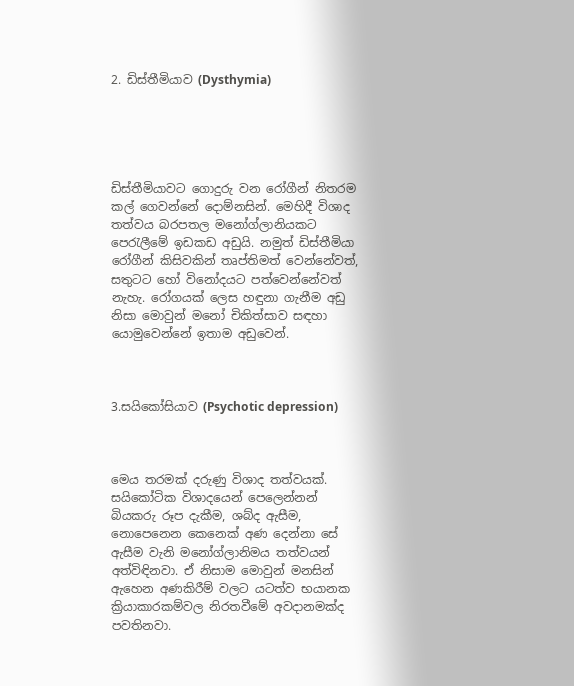2. ඩිස්තීමියාව (Dysthymia)





ඩිස්තීමියාවට ගොදුරු වන රෝගීන් නිතරම කල් ගෙවන්නේ දොම්නසින්. මෙහිදී විශාද තත්වය බරපතල මනෝග්ලානියකට පෙරැලීමේ ඉඩකඩ අඩුයි. නමුත් ඩිස්තීමියා රෝගීන් කිසිවකින් තෘප්තිමත් වෙන්නේවත්, සතුටට හෝ විනෝදයට පත්වෙන්නේවත් නැහැ. රෝගයක් ලෙස හඳුනා ගැනීම අඩු නිසා මොවුන් මනෝ චිකිත්සාව සඳහා යොමුවෙන්නේ ඉතාම අඩුවෙන්.



3.සයිකෝසියාව (Psychotic depression)



මෙය තරමක් දරුණු විශාද තත්වයක්.  සයිකෝටික විශාදයෙන් පෙලෙන්නන්  බියකරු රූප දැකීම, ශබ්ද ඇසීම, නොපෙනෙන කෙනෙක් අණ දෙන්නා සේ ඇසීම වැනි මනෝග්ලානිමය තත්වයන් අත්විඳිනවා. ඒ නිසාම මොවුන් මනසින් ඇහෙන අණකිරීම් වලට යටත්ව භයානක ක්‍රියාකාරකම්වල නිරතවීමේ අවදානමක්ද පවතිනවා.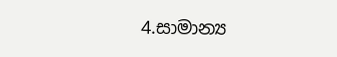4.සාමාන්‍ය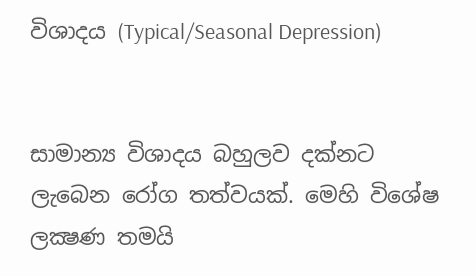විශාදය (Typical/Seasonal Depression)


සාමාන්‍ය විශාදය බහුලව දක්නට ලැබෙන රෝග තත්වයක්. මෙහි විශේෂ ලක්‍ෂණ තමයි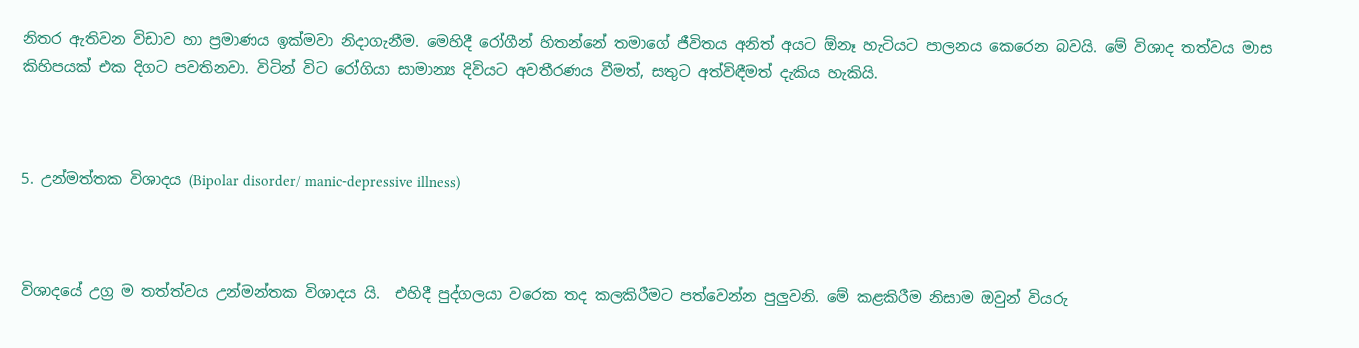නිතර ඇතිවන විඩාව හා ප්‍රමාණය ඉක්මවා නිදාගැනීම. මෙහිදී රෝගීන් හිතන්නේ තමාගේ ජීවිතය අනිත් අයට ඕනෑ හැටියට පාලනය කෙරෙන බවයි. මේ විශාද තත්වය මාස කිහිපයක් එක දිගට පවතිනවා. විටින් විට රෝගියා සාමාන්‍ය දිවියට අවතීරණය වීමත්, සතුට අත්විඳීමත් දැකිය හැකියි.



5. උන්මත්තක විශාදය (Bipolar disorder/ manic-depressive illness)



විශාදයේ උග්‍ර ම තත්ත්වය උන්මන්තක විශාදය යි.  එහිදී පුද්ගලයා වරෙක තද කලකිරීමට පත්වෙන්න පුලුවනි. මේ කළකිරීම නිසාම ඔවුන් වියරු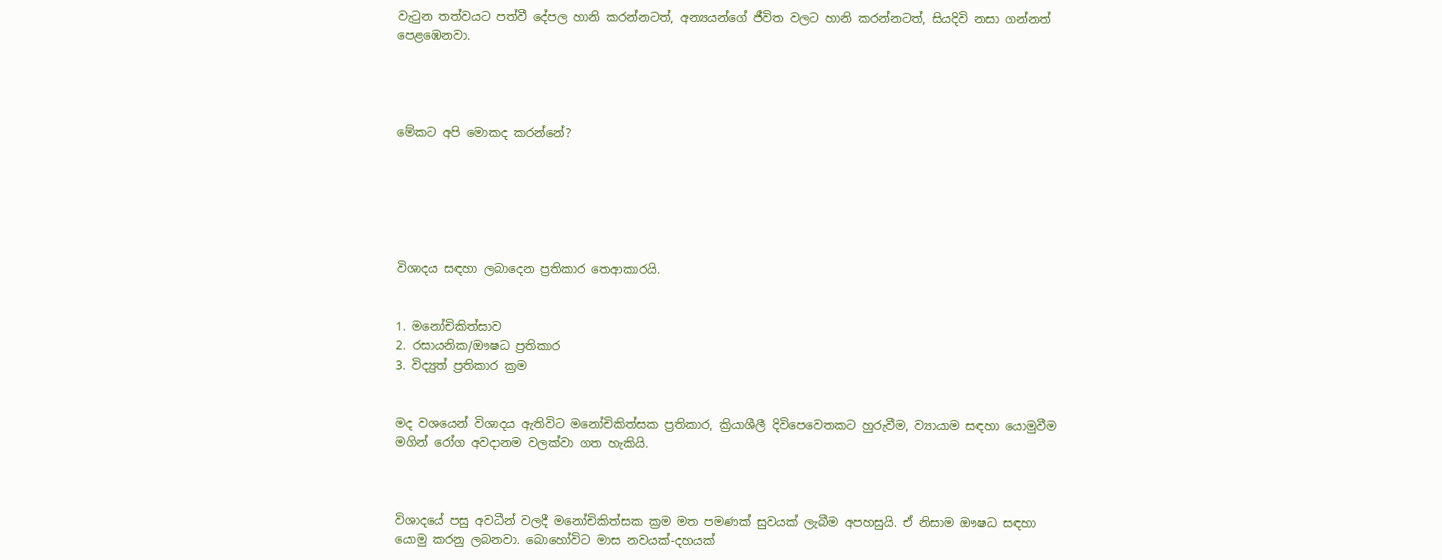වැටුන තත්වයට පත්වී දේපල හානි කරන්නටත්, අන්‍යයන්ගේ ජීවිත වලට හානි කරන්නටත්, සියදිවි නසා ගන්නත් පෙළඹෙනවා.




මේකට අපි මොකද කරන්නේ?






විශාදය සඳහා ලබාදෙන ප්‍රතිකාර තෙආකාරයි.


1. මනෝචිකිත්සාව
2. රසායනික/ඖෂධ ප්‍රතිකාර
3. විද්‍යුත් ප්‍රතිකාර ක්‍රම


මද වශයෙන් විශාදය ඇතිවිට මනෝචිකිත්සක ප්‍රතිකාර, ක්‍රියාශීලී දිවිපෙවෙතකට හුරුවීම, ව්‍යායාම සඳහා යොමුවීම මගින් රෝග අවදානම වලක්වා ගත හැකියි.



විශාදයේ පසු අවධීන් වලදී මනෝචිකිත්සක ක්‍රම මත පමණක් සුවයක් ලැබීම අපහසුයි. ඒ නිසාම ඖෂධ සඳහා යොමු කරනු ලබනවා. බොහෝවිට මාස නවයක්-දහයක්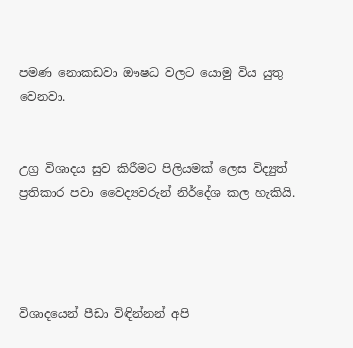පමණ නොකඩවා ඖෂධ වලට යොමු විය යුතු වෙනවා.


උග්‍ර විශාදය සුව කිරීමට පිලියමක් ලෙස විද්‍යුත් ප්‍රතිකාර පවා වෛද්‍යවරුන් නිර්දේශ කල හැකියි.




විශාදයෙන් පීඩා විඳින්නන් අපි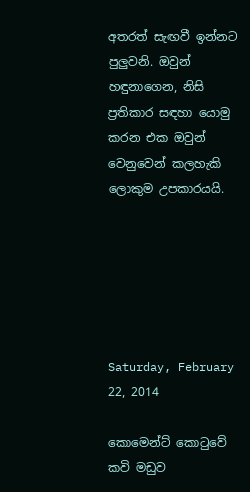අතරත් සැඟවී ඉන්නට පුලුවනි. ඔවුන් හඳුනාගෙන, නිසි ප්‍රතිකාර සඳහා යොමු කරන එක ඔවුන් වෙනුවෙන් කලහැකි ලොකුම උපකාරයයි.






Saturday, February 22, 2014

කොමෙන්ට් කොටුවේ කවි මඩුව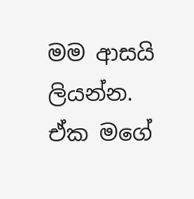මම ආසයි ලියන්න.
ඒක මගේ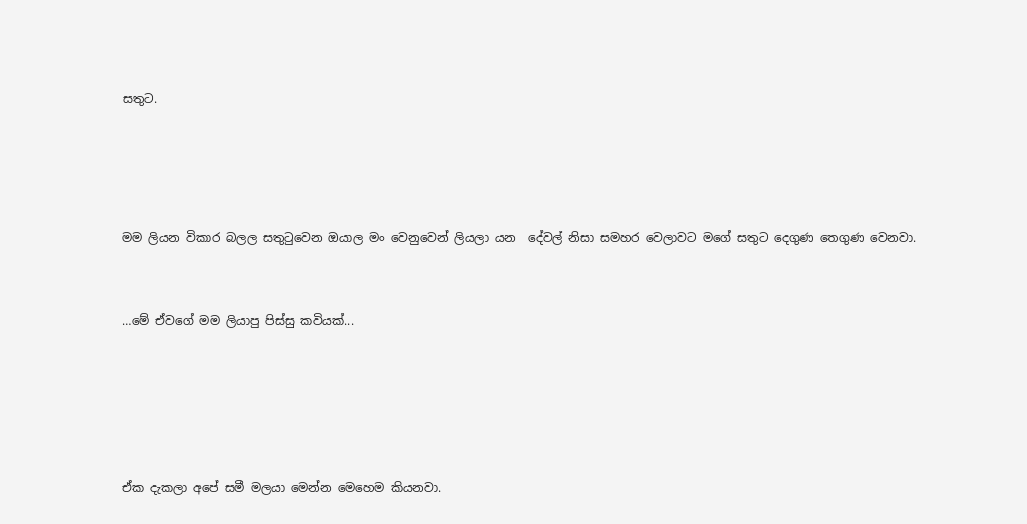සතුට.




මම ලියන විකාර බලල සතුටුවෙන ඔයාල මං වෙනුවෙන් ලියලා යන  දේවල් නිසා සමහර වෙලාවට මගේ සතුට දෙගුණ තෙගුණ වෙනවා.


…මේ ඒවගේ මම ලියාපු පිස්සු කවියක්...





ඒක දැකලා අපේ සමී මලයා මෙන්න මෙහෙම කියනවා.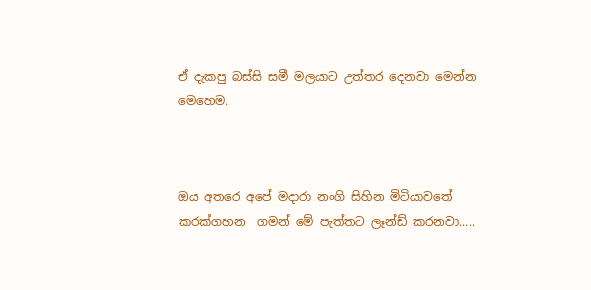ඒ දැකපු බස්සි සමී මලයාට උත්තර දෙනවා මෙන්න  මෙහෙම.



ඔය අතරෙ අපේ මදාරා නංගි සිහින මිටියාවතේ කරක්ගහන  ගමන් මේ පැත්තට ලෑන්ඩ් කරනවා.....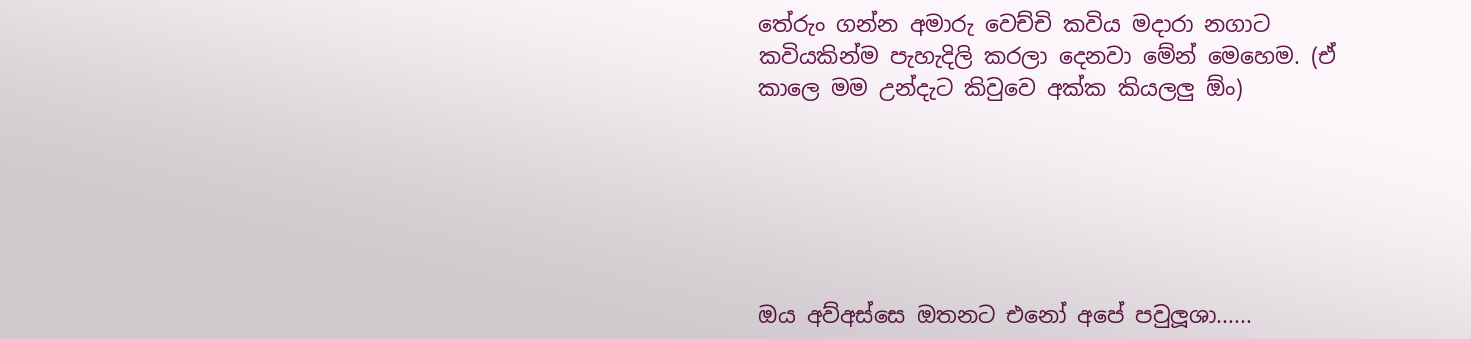තේරුං ගන්න අමාරු වෙච්චි කවිය මදාරා නගාට කවියකින්ම පැහැදිලි කරලා දෙනවා මේන් මෙහෙම. (ඒ කාලෙ මම උන්දැට කිවුවෙ අක්ක කියලලු ඕං)






ඔය අව්අස්සෙ ඔතනට එනෝ අපේ පවුලූශා......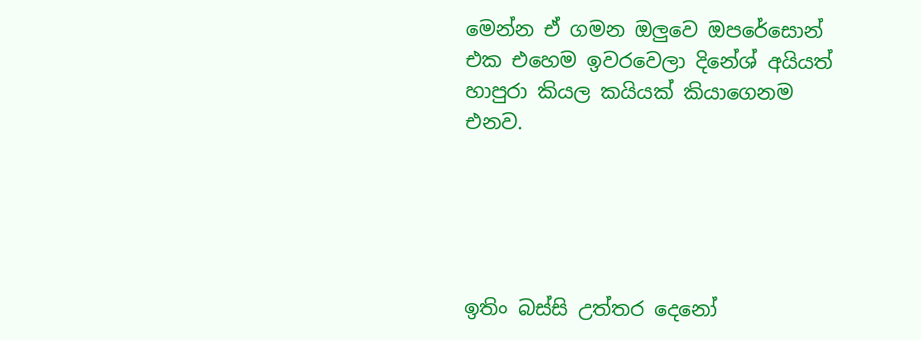මෙන්න ඒ ගමන ඔලුවෙ ඔපරේසොන් එක එහෙම ඉවරවෙලා දිනේශ් අයියත් හාපුරා කියල කයියක් කියාගෙනම එනව.





ඉතිං බස්සි උත්තර දෙනෝ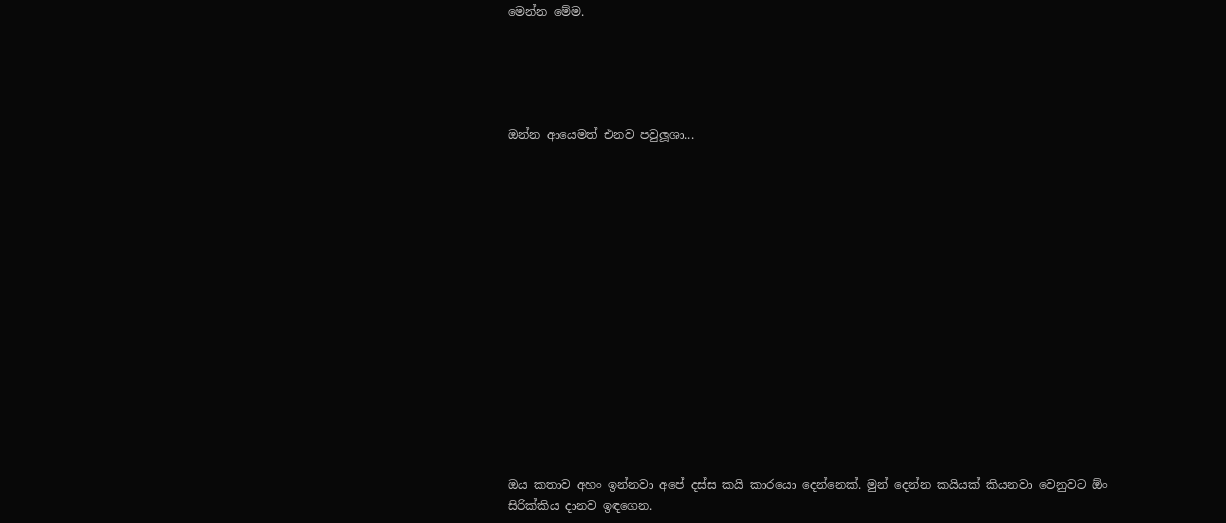මෙන්න මේම.





ඔන්න ආයෙමත් එනව පවුලූශා...
















ඔය කතාව අහං ඉන්නවා අපේ දස්ස කයි කාරයො දෙන්නෙක්. මුන් දෙන්න කයියක් කියනවා වෙනුවට ඕං සිරික්කිය දානව ඉඳගෙන.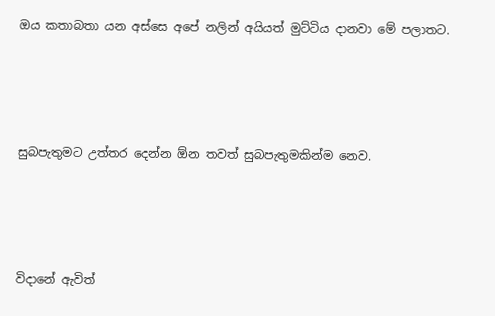ඔය කතාබතා යන අස්සෙ අපේ නලින් අයියත් මුට්ටිය දානවා මේ පලාතට.




සුබපැතුමට උත්තර දෙන්න ඕන තවත් සුබපැතුමකින්ම නෙව.




විදානේ ඇවිත්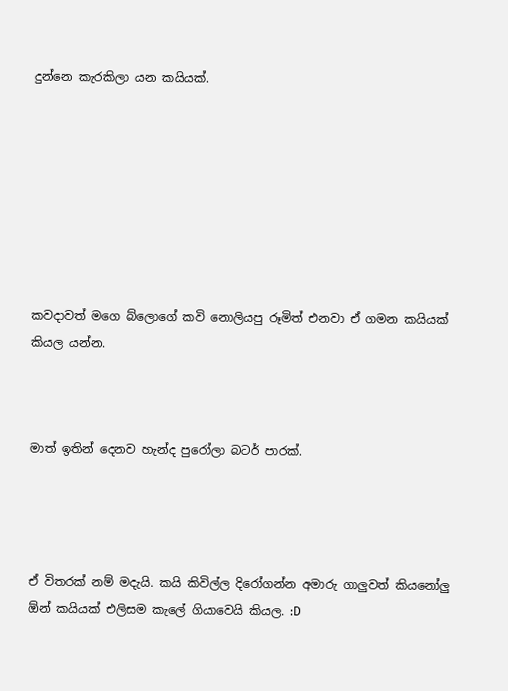දුන්නෙ කැරකිලා යන කයියක්.








කවදාවත් මගෙ බ්ලොගේ කවි නොලියපු රූමිත් එනවා ඒ ගමන කයියක් කියල යන්න.



මාත් ඉතින් දෙනව හැන්ද පුරෝලා බටර් පාරක්.




ඒ විතරක් නම් මදැයි. කයි කිවිල්ල දිරෝගන්න අමාරු ගාලුවත් කියනෝලු ඕන් කයියක් එලිසම කැලේ ගියාවෙයි කියල. :D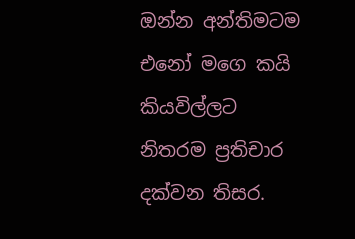ඔන්න අන්තිමටම එනෝ මගෙ කයි කියවිල්ලට නිතරම ප්‍රතිචාර දක්වන තිසර.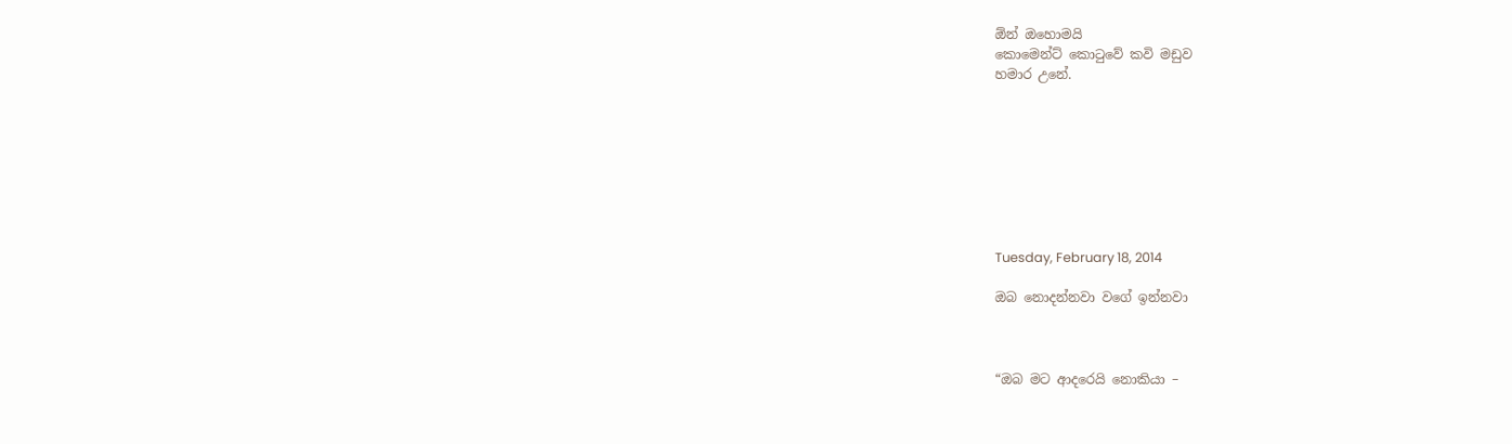ඕන් ඔහොමයි
කොමෙන්ට් කොටුවේ කවි මඩුව
හමාර උනේ.








Tuesday, February 18, 2014

ඔබ නොදන්නවා වගේ ඉන්නවා



“ඔබ මට ආදරෙයි නොකියා –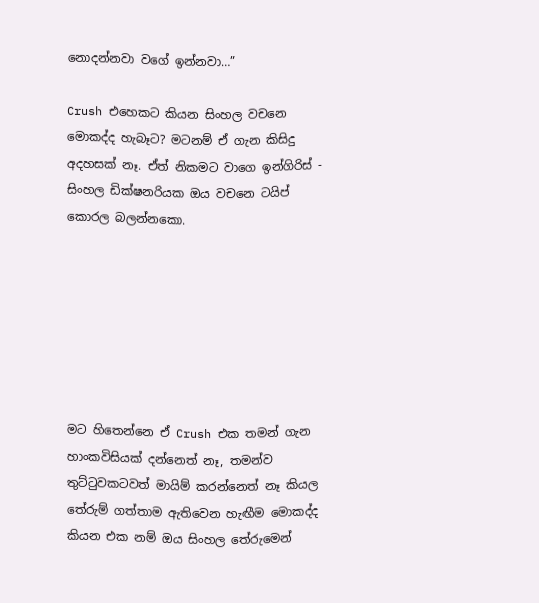නොදන්නවා වගේ ඉන්නවා…”

Crush එහෙකට කියන සිංහල වචනෙ මොකද්ද හැබෑට? මටනම් ඒ ගැන කිසිදු අදහසක් නෑ. ඒත් නිකමට වාගෙ ඉන්ගිරිස් - සිංහල ඩික්ෂනරියක ඔය වචනෙ ටයිප් කොරල බලන්නකො.







මට හිතෙන්නෙ ඒ Crush එක තමන් ගැන හාංකවිසියක් දන්නෙත් නෑ, තමන්ව තුට්ටුවකටවත් මායිම් කරන්නෙත් නෑ කියල තේරුම් ගත්තාම ඇතිවෙන හැඟීම මොකද්ද කියන එක නම් ඔය සිංහල තේරුමෙන්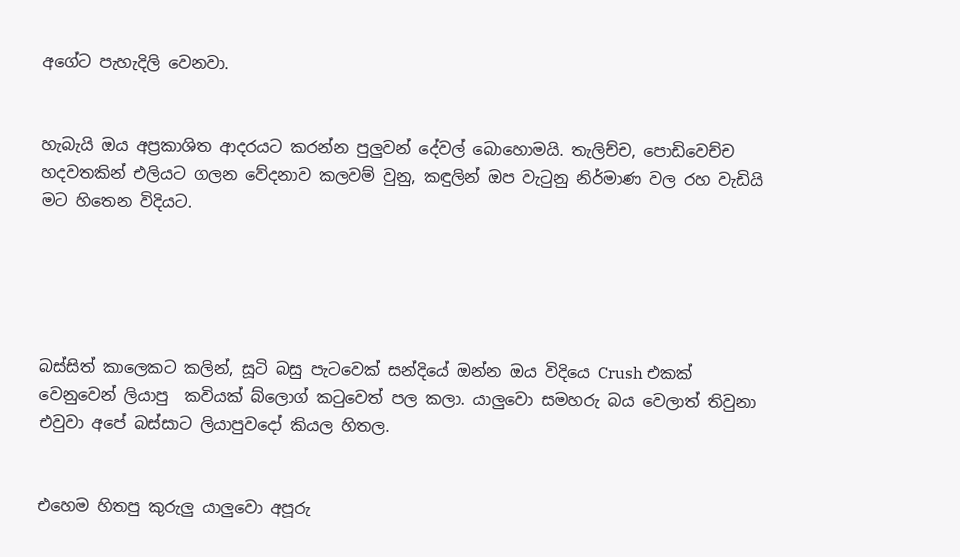අගේට පැහැදිලි වෙනවා.


හැබැයි ඔය අප්‍රකාශිත ආදරයට කරන්න පුලුවන් දේවල් බොහොමයි. තැලිච්ච, පොඩිවෙච්ච හදවතකින් එලියට ගලන වේදනාව කලවම් වුනු, කඳුලින් ඔප වැටුනු නිර්මාණ වල රහ වැඩියි මට හිතෙන විදියට.





බස්සිත් කාලෙකට කලින්, සූටි බසු පැටවෙක් සන්දියේ ඔන්න ඔය විදියෙ Crush එකක් වෙනුවෙන් ලියාපු  කවියක් බ්ලොග් කටුවෙත් පල කලා. යාලුවො සමහරු බය වෙලාත් තිවුනා එවුවා අපේ බස්සාට ලියාපුවදෝ කියල හිතල.


එහෙම හිතපු කුරුලු යාලුවො අපූරු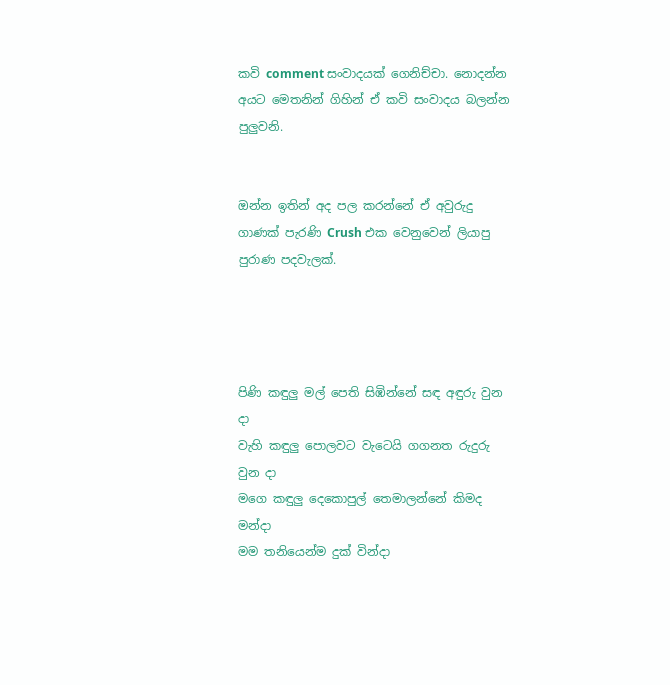කවි comment සංවාදයක් ගෙනිච්චා. නොදන්න අයට මෙතනින් ගිහින් ඒ කවි සංවාදය බලන්න පුලුවනි.


ඔන්න ඉතින් අද පල කරන්නේ ඒ අවුරුදු ගාණක් පැරණි Crush එක වෙනුවෙන් ලියාපු පුරාණ පදවැලක්.




පිණි කඳුලු මල් පෙති සිඹින්නේ සඳ අඳුරු වුන දා
වැහි කඳුලු පොලවට වැටෙයි ගගනත රුදුරු වුන දා
මගෙ කඳුලු දෙකොපුල් තෙමාලන්නේ කිමද මන්දා
මම තනියෙන්ම දුක් වින්දා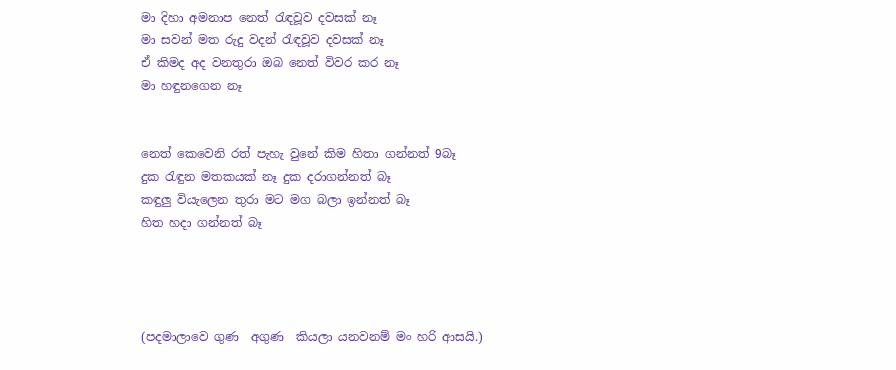මා දිහා අමනාප නෙත් රැඳවූව දවසක් නෑ
මා සවන් මත රුදු වදන් රැඳවූව දවසක් නෑ
ඒ කිමද අද වනතුරා ඔබ නෙත් විවර කර නෑ
මා හඳුනගෙන නෑ


නෙත් කෙවෙනි රත් පැහැ වුනේ කිම හිතා ගන්නත් 9බෑ
දුක රැඳුන මතකයක් නෑ දුක දරාගන්නත් බෑ
කඳුලු වියැලෙන තුරා මට මග බලා ඉන්නත් බෑ
හිත හදා ගන්නත් බෑ




(පදමාලාවෙ ගුණ  අගුණ  කියලා යනවනම් මං හරි ආසයි.)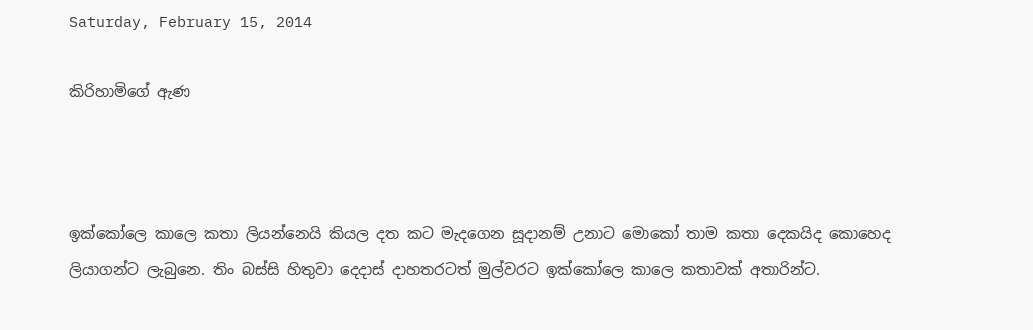Saturday, February 15, 2014

කිරිහාමිගේ ඇණ



ඉක්කෝලෙ කාලෙ කතා ලියන්නෙයි කියල දත කට මැදගෙන සූදානම් උනාට මොකෝ තාම කතා දෙකයිද කොහෙද ලියාගන්ට ලැබුනෙ. තිං බස්සි හිතුවා දෙදාස් දාහතරටත් මුල්වරට ඉක්කෝලෙ කාලෙ කතාවක් අතාරින්ට.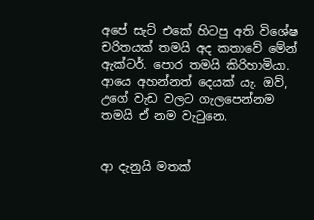අපේ සැට් එකේ හිටපු අති විශේෂ චරිතයක් තමයි අද කතාවේ මේන් ඇක්ටර්. පොර තමයි කිරිහාමියා. ආයෙ අහන්නත් දෙයක් යැ. ඔව්, උගේ වැඩ වලට ගැලපෙන්නම තමයි ඒ නම වැටුනෙ.


ආ දැනුයි මතක්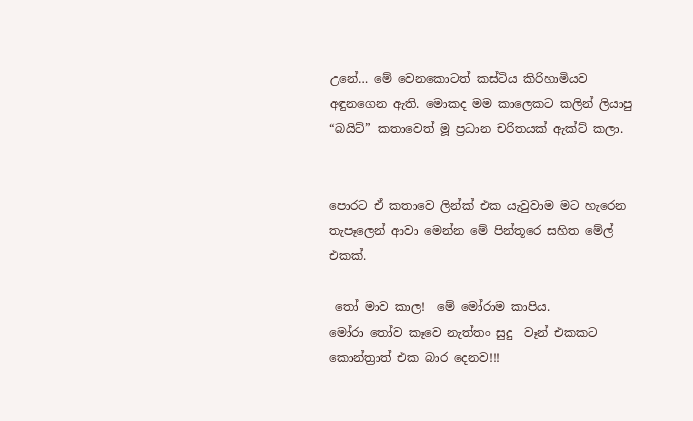උනේ… මේ වෙනකොටත් කස්ටිය කිරිහාමියව අඳුනගෙන ඇති. මොකද මම කාලෙකට කලින් ලියාපු “බයිට්” කතාවෙත් මූ ප්‍රධාන චරිතයක් ඇක්ට් කලා.


පොරට ඒ කතාවෙ ලින්ක් එක යැවුවාම මට හැරෙන තැපෑලෙන් ආවා මෙන්න මේ පින්තූරෙ සහිත මේල් එකක්.

 තෝ මාව කාල!  මේ මෝරාම කාපිය.
මෝරා තෝව කෑවෙ නැත්තං සුදු  වෑන් එකකට කොන්ත්‍රාත් එක බාර දෙනව!!!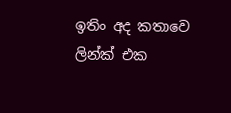ඉතිං අද කතාවෙ ලින්ක් එක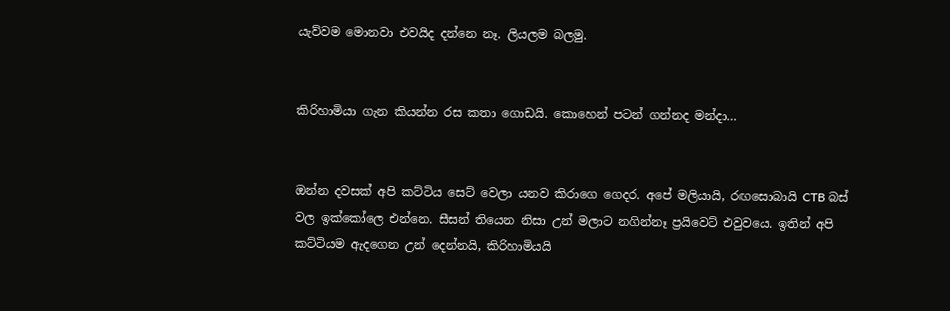යැව්වම මොනවා එවයිද දන්නෙ නෑ. ලියලම බලමු.


කිරිහාමියා ගැන කියන්න රස කතා ගොඩයි. කොහෙන් පටන් ගන්නද මන්දා…


ඔන්න දවසක් අපි කට්ටිය සෙට් වෙලා යනව කිරාගෙ ගෙදර. අපේ මලියායි, රඟසොබායි CTB බස් වල ඉක්කෝලෙ එන්නෙ. සීසන් තියෙන නිසා උන් මලාට නගින්නෑ ප්‍රයිවෙට් එවුවයෙ. ඉතින් අපි කට්ටියම ඇදගෙන උන් දෙන්නයි, කිරිහාමියයි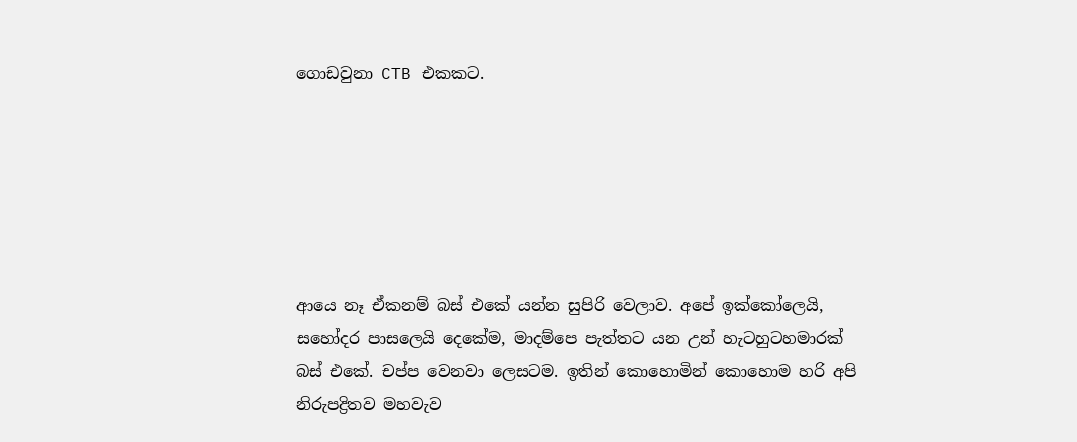ගොඩවුනා CTB එකකට.






ආයෙ නෑ ඒකනම් බස් එකේ යන්න සුපිරි වෙලාව. අපේ ඉක්කෝලෙයි, සහෝදර පාසලෙයි දෙකේම, මාදම්පෙ පැත්තට යන උන් හැටහුටහමාරක් බස් එකේ. චප්ප වෙනවා ලෙසටම. ඉතින් කොහොමින් කොහොම හරි අපි නිරුපද්‍රිතව මහවැව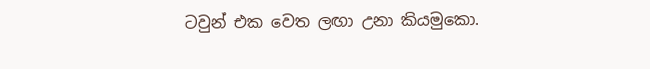ටවුන් එක වෙත ලඟා උනා කියමුකො.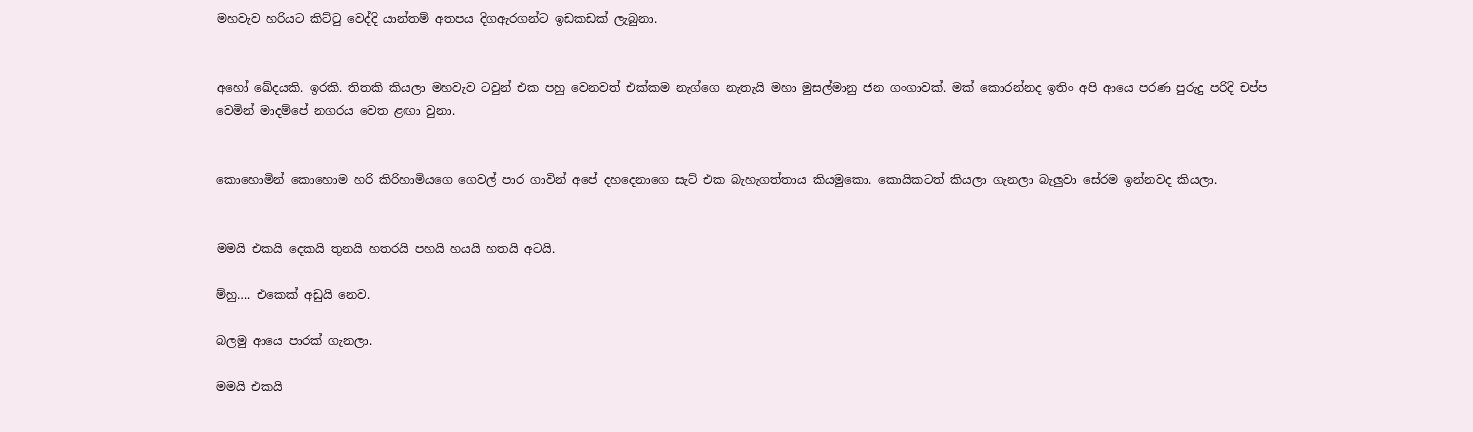මහවැව හරියට කිට්ටු වෙද්දි යාන්තම් අතපය දිගඇරගන්ට ඉඩකඩක් ලැබුනා.


අහෝ ඛේදයකි. ඉරකි. තිතකි කියලා මහවැව ටවුන් එක පහු වෙනවත් එක්කම නැග්ගෙ නැතැයි මහා මුසල්මානු ජන ගංගාවක්. මක් කොරන්නද ඉතිං අපි ආයෙ පරණ පුරුදු පරිදි චප්ප වෙමින් මාදම්පේ නගරය වෙත ළඟා වුනා.


කොහොමින් කොහොම හරි කිරිහාමියගෙ ගෙවල් පාර ගාවින් අපේ දහදෙනාගෙ සැට් එක බැහැගත්තාය කියමුකො. කොයිකටත් කියලා ගැනලා බැලුවා සේරම ඉන්නවද කියලා.


මමයි එකයි දෙකයි තුනයි හතරයි පහයි හයයි හතයි අටයි.

ම්හු…. එකෙක් අඩුයි නෙව.

බලමු ආයෙ පාරක් ගැනලා.

මමයි එකයි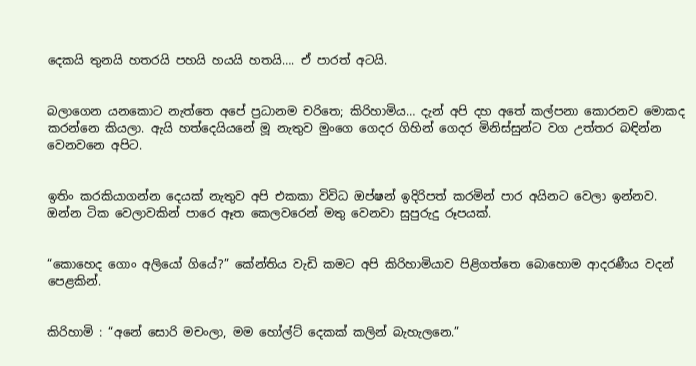දෙකයි තුනයි හතරයි පහයි හයයි හතයි…. ඒ පාරත් අටයි.


බලාගෙන යනකොට නැත්තෙ අපේ ප්‍රධානම චරිතෙ; කිරිහාමිය… දැන් අපි දහ අතේ කල්පනා කොරනව මොකද කරන්නෙ කියලා. ඇයි හත්දෙයියනේ මූ නැතුව මුංගෙ ගෙදර ගිහින් ගෙදර මිනිස්සුන්ට වග උත්තර බඳින්න වෙනවනෙ අපිට.


ඉතිං කරකියාගන්න දෙයක් නැතුව අපි එකකා විවිධ ඔප්ෂන් ඉදිරිපත් කරමින් පාර අයිනට වෙලා ඉන්නව. ඔන්න ටික වෙලාවකින් පාරෙ ඈත කෙලවරෙන් මතු වෙනවා සුපුරුදු රූපයක්.


“කොහෙද ගොං අලියෝ ගියේ?” කේන්තිය වැඩි කමට අපි කිරිහාමියාව පිළිගත්තෙ බොහොම ආදරණීය වදන් පෙළකින්.


කිරිහාමි : “අනේ සොරි මචංලා, මම හෝල්ට් දෙකක් කලින් බැහැලනෙ.”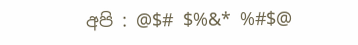අපි : @$# $%&* %#$@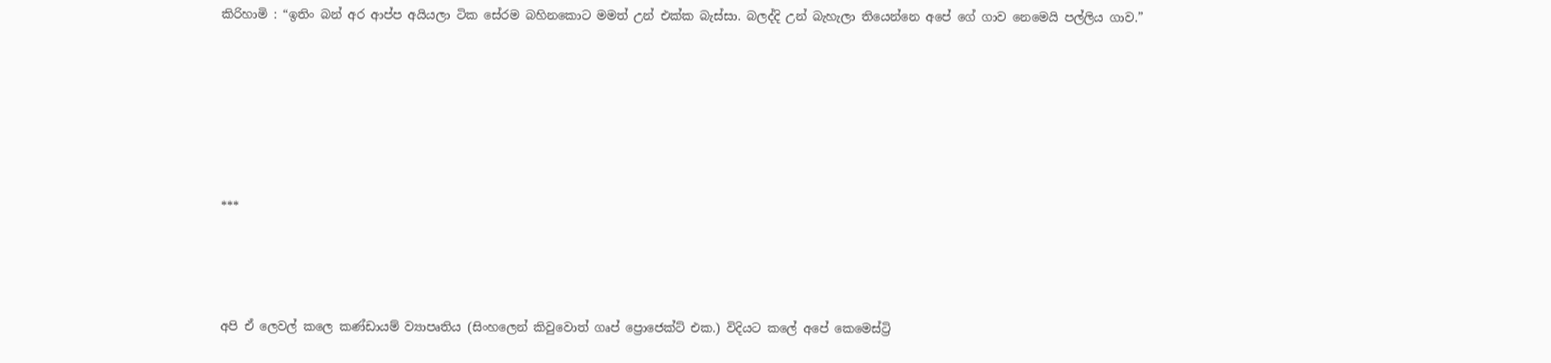කිරිහාමි : “ඉතිං බන් අර ආප්ප අයියලා ටික සේරම බහිනකොට මමත් උන් එක්ක බැස්සා. බලද්දි උන් බැහැලා තියෙන්නෙ අපේ ගේ ගාව නෙමෙයි පල්ලිය ගාව.”







***




අපි ඒ ලෙවල් කලෙ කණ්ඩායම් ව්‍යාපෘතිය (සිංහලෙන් කිවුවොත් ගෘප් ප්‍රොජෙක්ට් එක.) විදියට කලේ අපේ කෙමෙස්ට්‍රි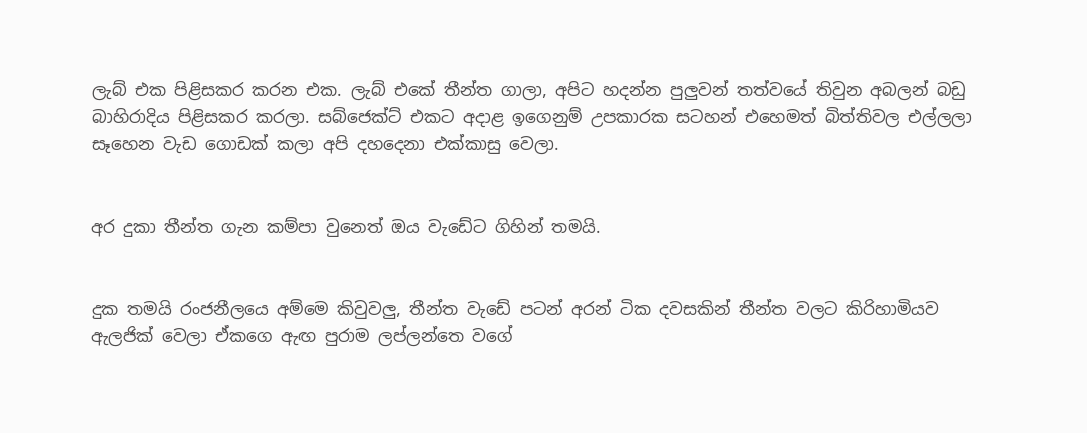ලැබ් එක පිළිසකර කරන එක. ලැබ් එකේ තීන්ත ගාලා, අපිට හදන්න පුලුවන් තත්වයේ තිවුන අබලන් බඩු බාහිරාදිය පිළිසකර කරලා. සබ්ජෙක්ට් එකට අදාළ ඉගෙනුම් උපකාරක සටහන් එහෙමත් බිත්තිවල එල්ලලා සෑහෙන වැඩ ගොඩක් කලා අපි දහදෙනා එක්කාසු වෙලා.


අර දුකා තීන්ත ගැන කම්පා වුනෙත් ඔය වැඩේට ගිහින් තමයි.


දුක තමයි රංජනීලයෙ අම්මෙ කිවුවලු, තීන්ත වැඩේ පටන් අරන් ටික දවසකින් තීන්ත වලට කිරිහාමියව ඇලජික් වෙලා ඒකගෙ ඇඟ පුරාම ලප්ලන්තෙ වගේ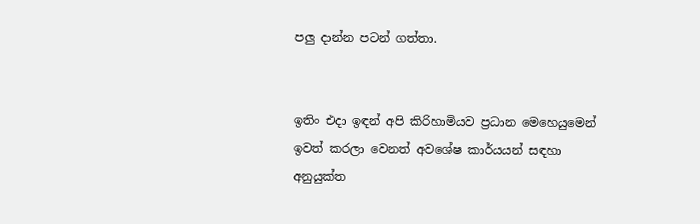පලු දාන්න පටන් ගත්තා.


ඉතිං එදා ඉඳන් අපි කිරිහාමියව ප්‍රධාන මෙහෙයුමෙන් ඉවත් කරලා වෙනත් අවශේෂ කාර්යයන් සඳහා අනුයුක්ත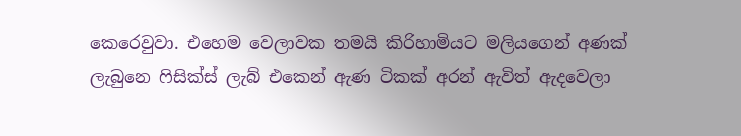කෙරෙවුවා. එහෙම වෙලාවක තමයි කිරිහාමියට මලියගෙන් අණක් ලැබුනෙ ෆිසික්ස් ලැබ් එකෙන් ඇණ ටිකක් අරන් ඇවිත් ඇදවෙලා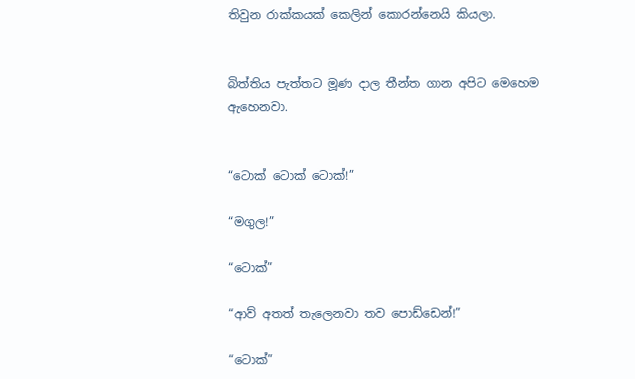තිවුන රාක්කයක් කෙලින් කොරන්නෙයි කියලා.


බිත්තිය පැත්තට මූණ දාල තීන්ත ගාන අපිට මෙහෙම ඇහෙනවා.


“ටොක් ටොක් ටොක්!”

“මගුල!”

“ටොක්”

“ආව් අතත් තැලෙනවා තව පොඩ්ඩෙන්!”

“ටොක්”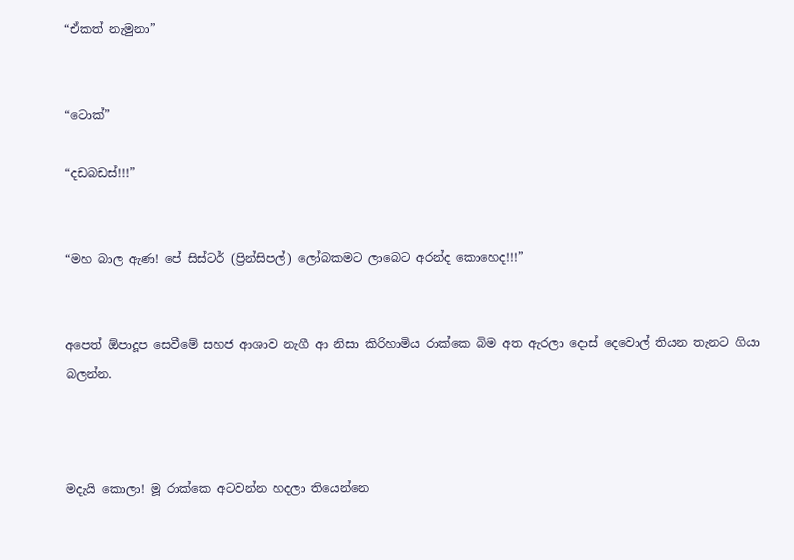“ඒකත් නැමුනා”


“ටොක්”

“දඩබඩස්!!!”


“මහ බාල ඇණ! පේ සිස්ටර් (ප්‍රින්සිපල්) ලෝබකමට ලාබෙට අරන්ද කොහෙද!!!”


අපෙත් ඕපාදූප සෙවීමේ සහජ ආශාව නැගී ආ නිසා කිරිහාමිය රාක්කෙ බිම අත ඇරලා දොස් දෙවොල් තියන තැනට ගියා බලන්න.



මදැයි කොලා! මූ රාක්කෙ අටවන්න හදලා තියෙන්නෙ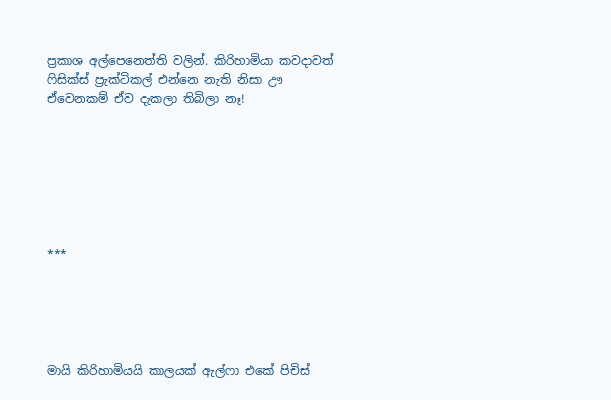ප්‍රකාශ අල්පෙනෙත්ති වලින්. කිරිහාමියා කවදාවත් ෆිසික්ස් ප්‍රැක්ටිකල් එන්නෙ නැති නිසා ඌ ඒවෙනකම් ඒව දැකලා තිබිලා නෑ!







***





මායි කිරිහාමියයි කාලයක් ඇල්ෆා එකේ පිචිස්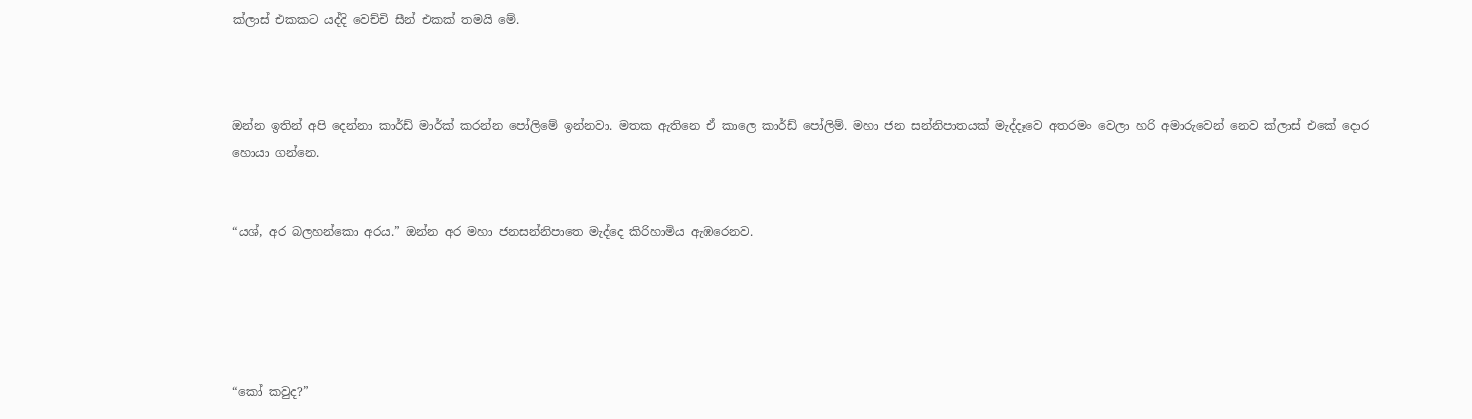ක්ලාස් එකකට යද්දි වෙච්චි සීන් එකක් තමයි මේ.



ඔන්න ඉතින් අපි දෙන්නා කාර්ඩ් මාර්ක් කරන්න පෝලිමේ ඉන්නවා. මතක ඇතිනෙ ඒ කාලෙ කාර්ඩ් පෝලිම්. මහා ජන සන්නිපාතයක් මැද්දෑවෙ අතරමං වෙලා හරි අමාරුවෙන් නෙව ක්ලාස් එකේ දොර හොයා ගන්නෙ.


“යශ්, අර බලහන්කො අරය.” ඔන්න අර මහා ජනසන්නිපාතෙ මැද්දෙ කිරිහාමිය ඇඹරෙනව.





“කෝ කවුද?”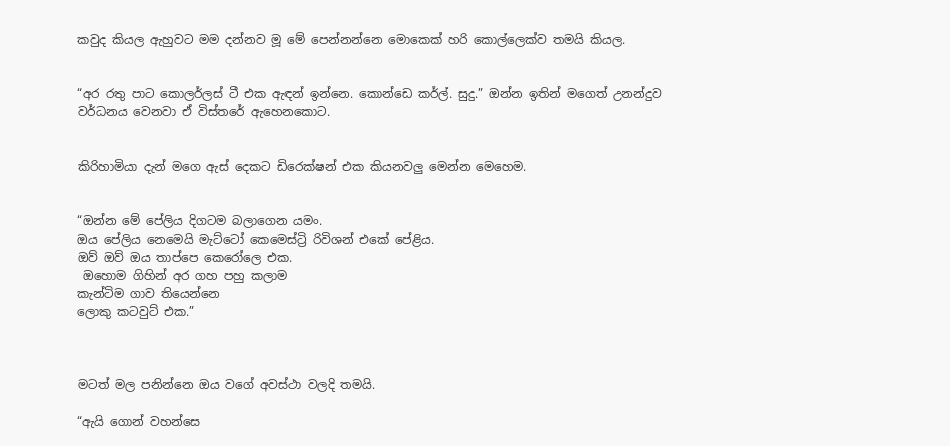කවුද කියල ඇහුවට මම දන්නව මූ මේ පෙන්නන්නෙ මොකෙක් හරි කොල්ලෙක්ව තමයි කියල.


“අර රතු පාට කොලර්ලස් ටී එක ඇඳන් ඉන්නෙ. කොන්ඩෙ කර්ල්. සුදු.” ඔන්න ඉතින් මගෙත් උනන්දුව වර්ධනය වෙනවා ඒ විස්තරේ ඇහෙනකොට.


කිරිහාමියා දැන් මගෙ ඇස් දෙකට ඩිරෙක්ෂන් එක කියනවලු මෙන්න මෙහෙම.


“ඔන්න මේ පේලිය දිගටම බලාගෙන යමං.
ඔය පේලිය නෙමෙයි මැට්ටෝ කෙමෙස්ට්‍රි රිවිශන් එකේ පේළිය.
ඔව් ඔව් ඔය තාප්පෙ කෙරෝලෙ එක.
 ඔහොම ගිහින් අර ගහ පහු කලාම
කැන්ටිම ගාව තියෙන්නෙ
ලොකු කටවුට් එක.”



මටත් මල පනින්නෙ ඔය වගේ අවස්ථා වලදි තමයි.

“ඇයි ගොන් වහන්සෙ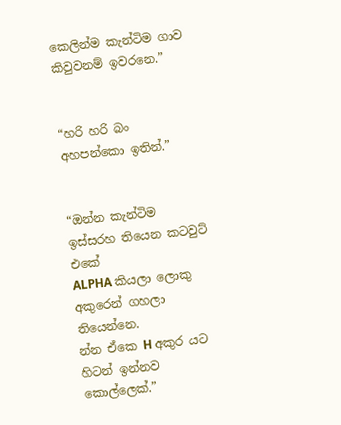කෙලින්ම කැන්ටිම ගාව කිවුවනම් ඉවරනෙ.”


“හරි හරි බං අහපන්කො ඉතින්.”


“ඔන්න කැන්ටිම ඉස්සරහ තියෙන කටවුට් එකේ
ALPHA කියලා ලොකු අකුරෙන් ගහලා තියෙන්නෙ.
න්න ඒකෙ H අකුර යට
හිටන් ඉන්නව කොල්ලෙක්.”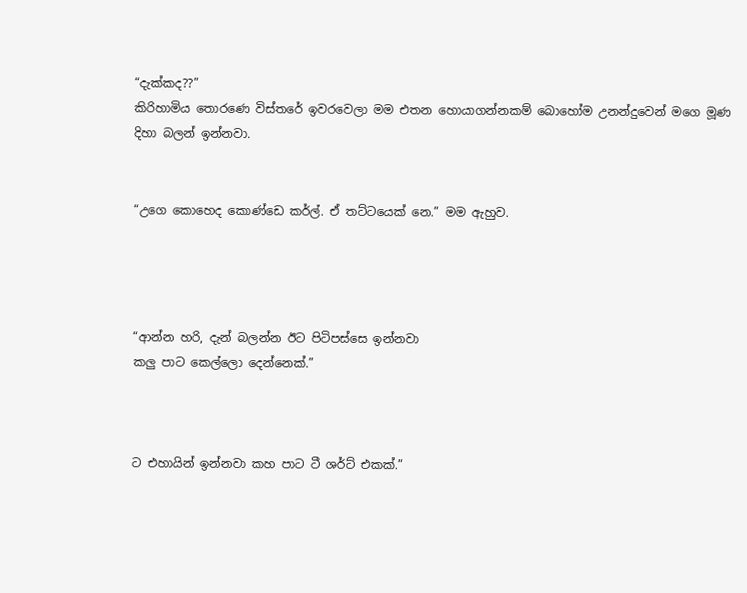“දැක්කද??”
කිරිහාමිය තොරණෙ විස්තරේ ඉවරවෙලා මම එතන හොයාගන්නකම් බොහෝම උනන්දුවෙන් මගෙ මූණ දිහා බලන් ඉන්නවා.


“උගෙ කොහෙද කොණ්ඩෙ කර්ල්. ඒ තට්ටයෙක් නෙ.” මම ඇහුව.




“ආන්න හරි, දැන් බලන්න ඊට පිටිපස්සෙ ඉන්නවා
කලු පාට කෙල්ලො දෙන්නෙක්.”



ට එහායින් ඉන්නවා කහ පාට ටී ශර්ට් එකක්.”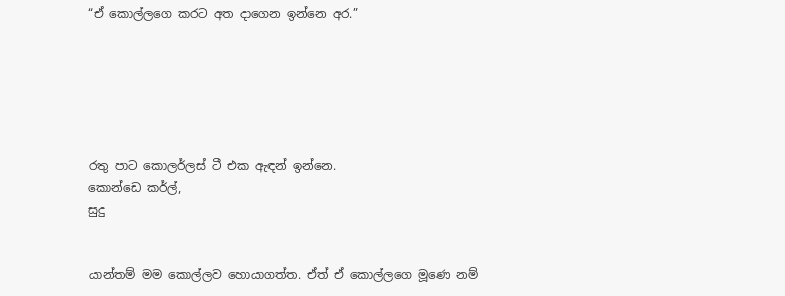“ඒ කොල්ලගෙ කරට අත දාගෙන ඉන්නෙ අර.”






රතු පාට කොලර්ලස් ටී එක ඇඳන් ඉන්නෙ.
කොන්ඩෙ කර්ල්,
සුදු


යාන්තම් මම කොල්ලව හොයාගත්ත. ඒත් ඒ කොල්ලගෙ මූණෙ නම්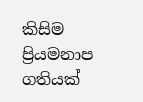කිසිම ප්‍රියමනාප ගතියක්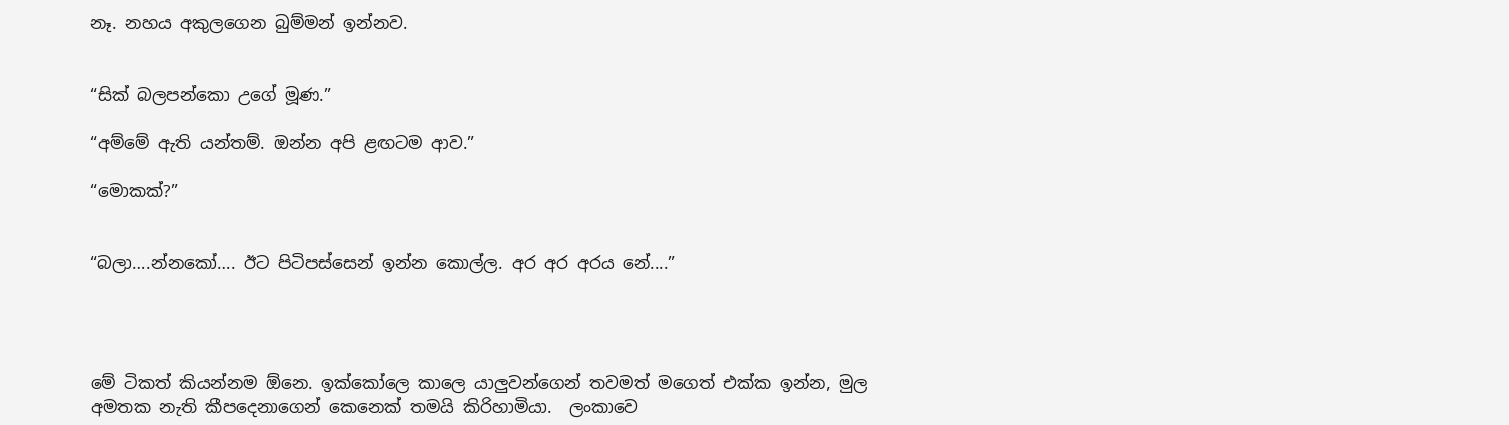නෑ. නහය අකුලගෙන බුම්මන් ඉන්නව.


“සික් බලපන්කො උගේ මූණ.”

“අම්මේ ඇති යන්තම්. ඔන්න අපි ළඟටම ආව.”

“මොකක්?”


“බලා….න්නකෝ…. ඊට පිටිපස්සෙන් ඉන්න කොල්ල. අර අර අරය නේ....”




මේ ටිකත් කියන්නම ඕනෙ. ඉක්කෝලෙ කාලෙ යාලුවන්ගෙන් තවමත් මගෙත් එක්ක ඉන්න, මුල අමතක නැති කීපදෙනාගෙන් කෙනෙක් තමයි කිරිහාමියා.  ලංකාවෙ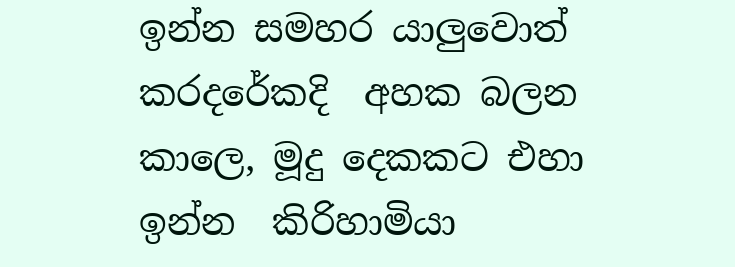ඉන්න සමහර යාලුවොත් කරදරේකදි  අහක බලන කාලෙ, මූදු දෙකකට එහා ඉන්න  කිරිහාමියා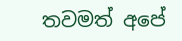තවමත් අපේ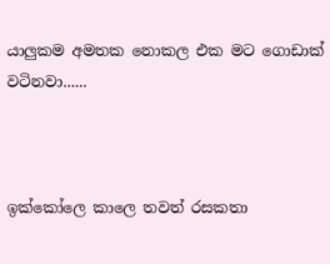යාලුකම අමතක නොකල එක මට ගොඩාක් වටිනවා......



ඉක්කෝලෙ කාලෙ තවත් රසකතා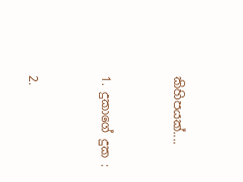කිහිපයක්....



1. දුකාගේ දුක :



2.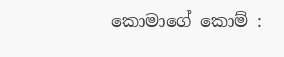කොමාගේ කොම් :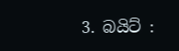3. බයිට් :